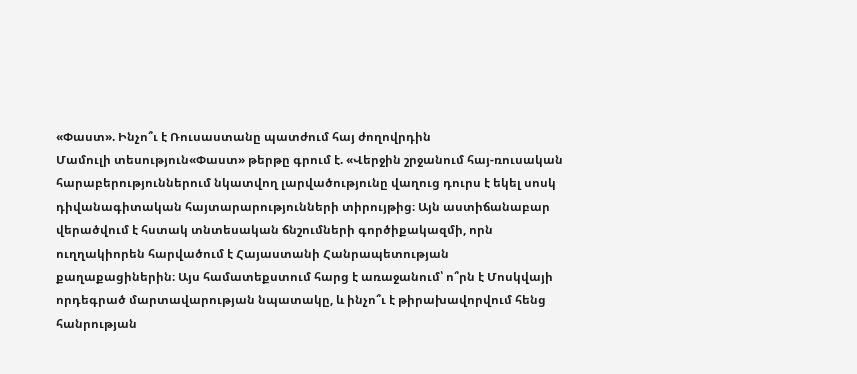«Փաստ». Ինչո՞ւ է Ռուսաստանը պատժում հայ ժողովրդին
Մամուլի տեսություն«Փաստ» թերթը գրում է. «Վերջին շրջանում հայ-ռուսական հարաբերություններում նկատվող լարվածությունը վաղուց դուրս է եկել սոսկ դիվանագիտական հայտարարությունների տիրույթից։ Այն աստիճանաբար վերածվում է հստակ տնտեսական ճնշումների գործիքակազմի, որն ուղղակիորեն հարվածում է Հայաստանի Հանրապետության քաղաքացիներին։ Այս համատեքստում հարց է առաջանում՝ ո՞րն է Մոսկվայի որդեգրած մարտավարության նպատակը, և ինչո՞ւ է թիրախավորվում հենց հանրության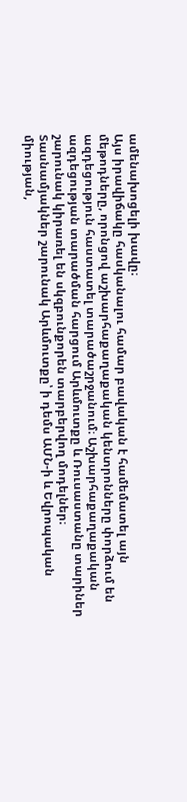ամենախոցելի խավը։
Այս իրավիճակը հասկանալու համար բավական է համեմատել այն մեթոդները, որոնցով աշխարհաքաղաքական կենտրոնները փորձում են ազդեցություն հաստատել տարածաշրջանում։ Աշխարհաքաղաքական ազդեցության տարածման հարցում Արևմուտքը և Ռուսաստանը տարիներ շարունակ կիրառել են սկզբունքորեն տարբերվող մոդելներ։ Տասնամյակներ շարունակ Արևմուտքը՝ ի դեմս ԱՄՆ-ի և Եվրոպական միության,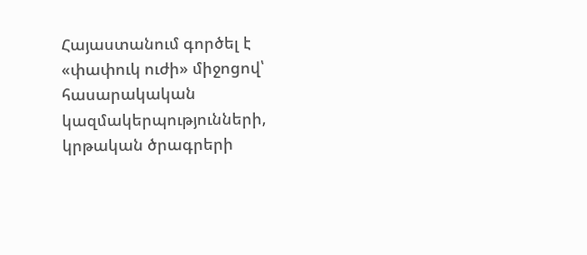Հայաստանում գործել է «փափուկ ուժի» միջոցով՝ հասարակական կազմակերպությունների, կրթական ծրագրերի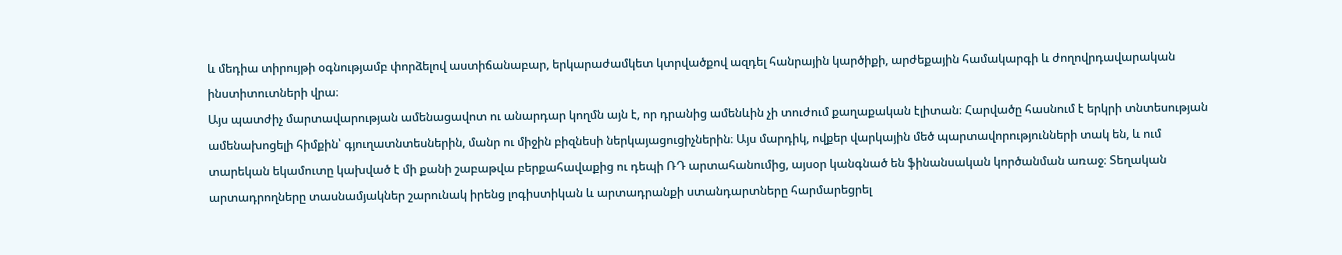և մեդիա տիրույթի օգնությամբ փորձելով աստիճանաբար, երկարաժամկետ կտրվածքով ազդել հանրային կարծիքի, արժեքային համակարգի և ժողովրդավարական ինստիտուտների վրա։
Այս պատժիչ մարտավարության ամենացավոտ ու անարդար կողմն այն է, որ դրանից ամենևին չի տուժում քաղաքական էլիտան։ Հարվածը հասնում է երկրի տնտեսության ամենախոցելի հիմքին՝ գյուղատնտեսներին, մանր ու միջին բիզնեսի ներկայացուցիչներին։ Այս մարդիկ, ովքեր վարկային մեծ պարտավորությունների տակ են, և ում տարեկան եկամուտը կախված է մի քանի շաբաթվա բերքահավաքից ու դեպի ՌԴ արտահանումից, այսօր կանգնած են ֆինանսական կործանման առաջ։ Տեղական արտադրողները տասնամյակներ շարունակ իրենց լոգիստիկան և արտադրանքի ստանդարտները հարմարեցրել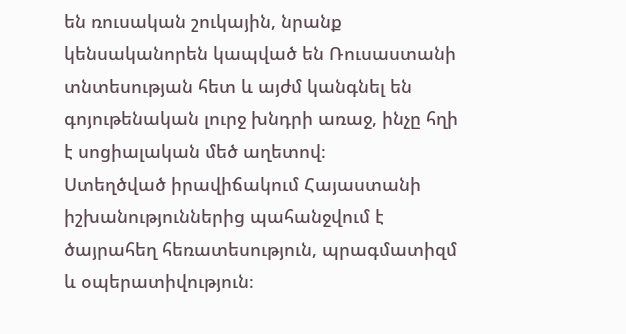են ռուսական շուկային, նրանք կենսականորեն կապված են Ռուսաստանի տնտեսության հետ և այժմ կանգնել են գոյութենական լուրջ խնդրի առաջ, ինչը հղի է սոցիալական մեծ աղետով։
Ստեղծված իրավիճակում Հայաստանի իշխանություններից պահանջվում է ծայրահեղ հեռատեսություն, պրագմատիզմ և օպերատիվություն։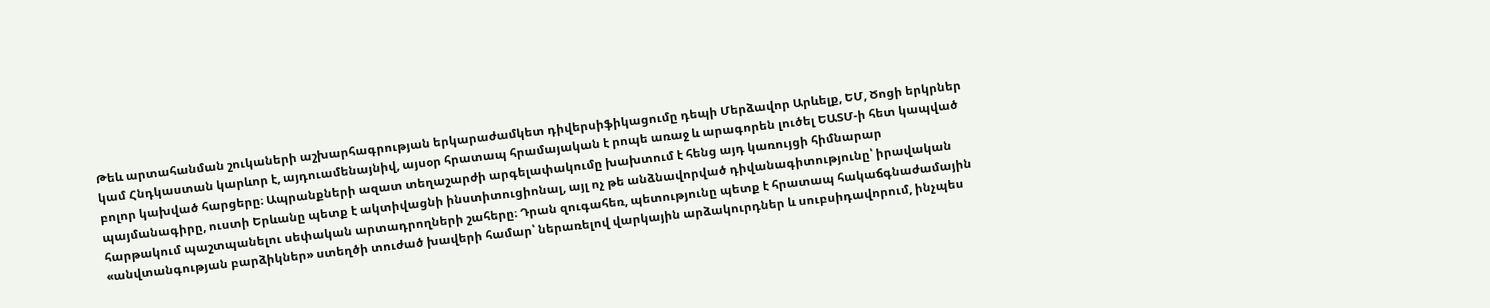Թեև արտահանման շուկաների աշխարհագրության երկարաժամկետ դիվերսիֆիկացումը դեպի Մերձավոր Արևելք, ԵՄ, Ծոցի երկրներ կամ Հնդկաստան կարևոր է, այդուամենայնիվ, այսօր հրատապ հրամայական է րոպե առաջ և արագորեն լուծել ԵԱՏՄ-ի հետ կապված բոլոր կախված հարցերը։ Ապրանքների ազատ տեղաշարժի արգելափակումը խախտում է հենց այդ կառույցի հիմնարար պայմանագիրը, ուստի Երևանը պետք է ակտիվացնի ինստիտուցիոնալ, այլ ոչ թե անձնավորված դիվանագիտությունը՝ իրավական հարթակում պաշտպանելու սեփական արտադրողների շահերը։ Դրան զուգահեռ, պետությունը պետք է հրատապ հակաճգնաժամային «անվտանգության բարձիկներ» ստեղծի տուժած խավերի համար՝ ներառելով վարկային արձակուրդներ և սուբսիդավորում, ինչպես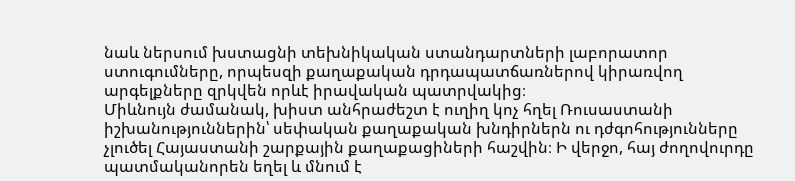նաև ներսում խստացնի տեխնիկական ստանդարտների լաբորատոր ստուգումները, որպեսզի քաղաքական դրդապատճառներով կիրառվող արգելքները զրկվեն որևէ իրավական պատրվակից։
Միևնույն ժամանակ, խիստ անհրաժեշտ է ուղիղ կոչ հղել Ռուսաստանի իշխանություններին՝ սեփական քաղաքական խնդիրներն ու դժգոհությունները չլուծել Հայաստանի շարքային քաղաքացիների հաշվին։ Ի վերջո, հայ ժողովուրդը պատմականորեն եղել և մնում է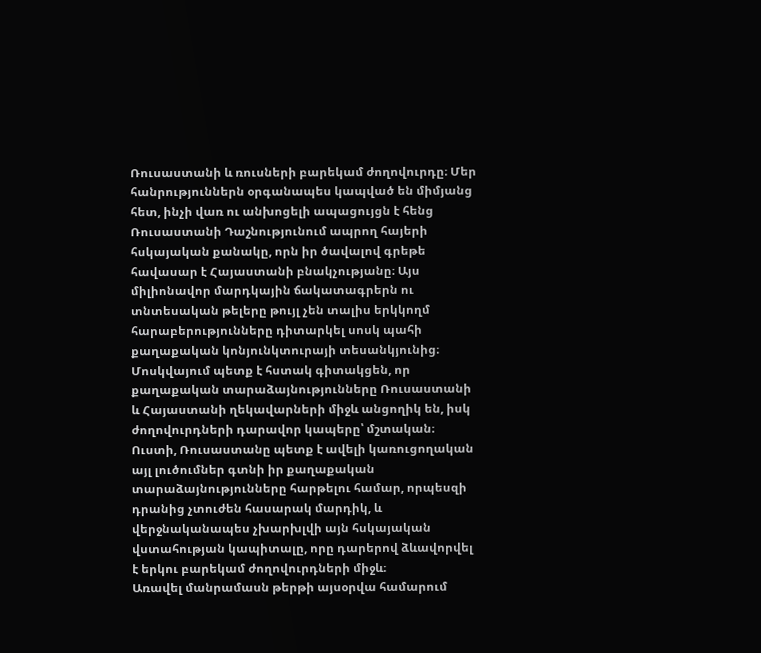Ռուսաստանի և ռուսների բարեկամ ժողովուրդը։ Մեր հանրություններն օրգանապես կապված են միմյանց հետ, ինչի վառ ու անխոցելի ապացույցն է հենց Ռուսաստանի Դաշնությունում ապրող հայերի հսկայական քանակը, որն իր ծավալով գրեթե հավասար է Հայաստանի բնակչությանը։ Այս միլիոնավոր մարդկային ճակատագրերն ու տնտեսական թելերը թույլ չեն տալիս երկկողմ հարաբերությունները դիտարկել սոսկ պահի քաղաքական կոնյունկտուրայի տեսանկյունից։
Մոսկվայում պետք է հստակ գիտակցեն, որ քաղաքական տարաձայնությունները Ռուսաստանի և Հայաստանի ղեկավարների միջև անցողիկ են, իսկ ժողովուրդների դարավոր կապերը՝ մշտական։ Ուստի, Ռուսաստանը պետք է ավելի կառուցողական այլ լուծումներ գտնի իր քաղաքական տարաձայնությունները հարթելու համար, որպեսզի դրանից չտուժեն հասարակ մարդիկ, և վերջնականապես չխարխլվի այն հսկայական վստահության կապիտալը, որը դարերով ձևավորվել է երկու բարեկամ ժողովուրդների միջև։
Առավել մանրամասն թերթի այսօրվա համարում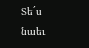Տե´ս նաեւ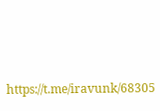https://t.me/iravunk/68305